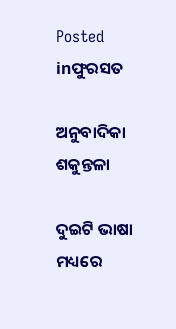Posted inଫୁରସତ

ଅନୁବାଦିକା ଶକୁନ୍ତଳା

ଦୁଇଟି ଭାଷା ମଧ୍ୟରେ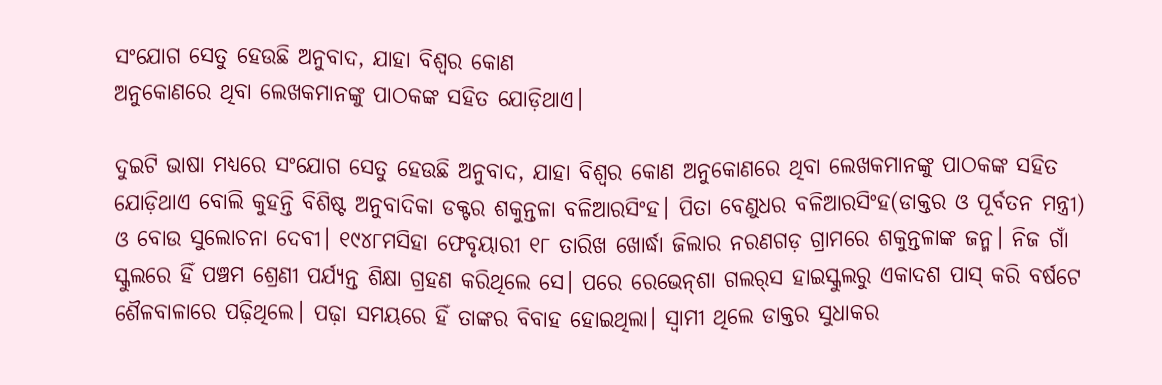ସଂଯୋଗ ସେତୁ ହେଉଛି ଅନୁବାଦ, ଯାହା ବିଶ୍ୱର କୋଣ
ଅନୁକୋଣରେ ଥିବା ଲେଖକମାନଙ୍କୁ ପାଠକଙ୍କ ସହିତ ଯୋଡ଼ିଥାଏ।

ଦୁଇଟି ଭାଷା ମଧ୍ୟରେ ସଂଯୋଗ ସେତୁ ହେଉଛି ଅନୁବାଦ, ଯାହା ବିଶ୍ୱର କୋଣ ଅନୁକୋଣରେ ଥିବା ଲେଖକମାନଙ୍କୁ ପାଠକଙ୍କ ସହିତ ଯୋଡ଼ିଥାଏ ବୋଲି କୁହନ୍ତି ବିଶିଷ୍ଟ ଅନୁବାଦିକା ଡକ୍ଟର ଶକୁନ୍ତଳା ବଳିଆରସିଂହ। ପିତା ବେଣୁଧର ବଳିଆରସିଂହ(ଡାକ୍ତର ଓ ପୂର୍ବତନ ମନ୍ତ୍ରୀ) ଓ ବୋଉ ସୁଲୋଚନା ଦେବୀ। ୧୯୪୮ମସିହା ଫେବୃୟାରୀ ୧୮ ତାରିଖ ଖୋର୍ଦ୍ଧା ଜିଲାର ନରଣଗଡ଼ ଗ୍ରାମରେ ଶକୁନ୍ତଳାଙ୍କ ଜନ୍ମ। ନିଜ ଗାଁ ସ୍କୁଲରେ ହିଁ ପଞ୍ଚମ ଶ୍ରେଣୀ ପର୍ଯ୍ୟନ୍ତ ଶିକ୍ଷା ଗ୍ରହଣ କରିଥିଲେ ସେ। ପରେ ରେଭେନ୍‌ଶା ଗଲର୍‌ସ ହାଇସ୍କୁଲରୁ ଏକାଦଶ ପାସ୍‌ କରି ବର୍ଷଟେ ଶୈଳବାଳାରେ ପଢ଼ିଥିଲେ। ପଢ଼ା ସମୟରେ ହିଁ ତାଙ୍କର ବିବାହ ହୋଇଥିଲା। ସ୍ବାମୀ ଥିଲେ ଡାକ୍ତର ସୁଧାକର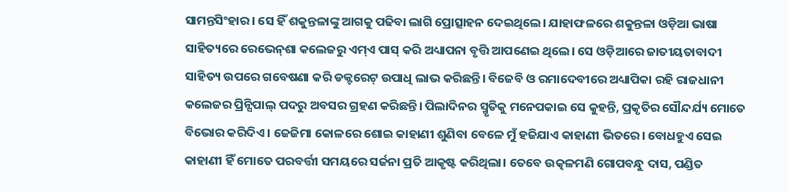ସାମନ୍ତସିଂହାର। ସେ ହିଁ ଶକୁନ୍ତଳାଙ୍କୁ ଆଗକୁ ପଢିବା ଲାଗି ପ୍ରୋତ୍ସାହନ ଦେଇଥିଲେ। ଯାହାଫଳରେ ଶକୁନ୍ତଳା ଓଡ଼ିଆ ଭାଷା ସାହିତ୍ୟରେ ରେଭେନ୍‌ଶା କଲେଜରୁ ଏମ୍‌ଏ ପାସ୍‌ କରି ଅଧ୍ୟାପନା ବୃତ୍ତି ଆପଣେଇ ଥିଲେ। ସେ ଓଡ଼ିଆରେ ଜାତୀୟତାବାଦୀ ସାହିତ୍ୟ ଉପରେ ଗବେଷଣା କରି ଡକ୍ଟରେଟ୍‌ ଉପାଧି ଲାଭ କରିଛନ୍ତି। ବିଜେବି ଓ ରମାଦେବୀରେ ଅଧ୍ୟାପିକା ରହି ରାଜଧାନୀ କଲେଜର ପ୍ରିନ୍ସିପାଲ୍‌ ପଦରୁ ଅବସର ଗ୍ରହଣ କରିଛନ୍ତି। ପିଲାଦିନର ସ୍ମୃତିକୁ ମନେପକାଇ ସେ କୁହନ୍ତି, ପ୍ରକୃତିର ସୌନ୍ଦର୍ଯ୍ୟ ମୋତେ ବିଭୋର କରିଦିଏ। ଜେଜିମା କୋଳରେ ଶୋଇ କାହାଣୀ ଶୁଣିବା ବେଳେ ମୁଁ ହଜିଯାଏ କାହାଣୀ ଭିତରେ। ବୋଧହୁଏ ସେଇ କାହାଣୀ ହିଁ ମୋତେ ପରବର୍ତ୍ତୀ ସମୟରେ ସର୍ଜନା ପ୍ରତି ଆକୃଷ୍ଟ କରିଥିଲା। ତେବେ ଉତ୍କଳମଣି ଗୋପବନ୍ଧୁ ଦାସ, ପଣ୍ଡିତ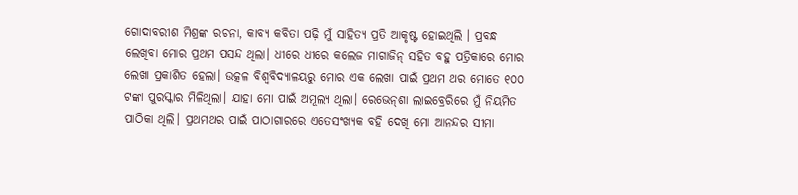ଗୋଦାବରୀଶ ମିଶ୍ରଙ୍କ ରଚନା, କାବ୍ୟ କବିତା ପଢ଼ି ମୁଁ ସାହିତ୍ୟ ପ୍ରତି ଆକୃଷ୍ଟ ହୋଇଥିଲି । ପ୍ରବନ୍ଧ ଲେଖିବା ମୋର ପ୍ରଥମ ପସନ୍ଦ ଥିଲା। ଧୀରେ ଧୀରେ କଲେଜ ମାଗାଜିନ୍‌ ସହିତ ବହୁ ପତ୍ରିକାରେ ମୋର ଲେଖା ପ୍ରକାଶିତ ହେଲା। ଉତ୍କଳ ବିଶ୍ୱବିଦ୍ୟାଳୟରୁ ମୋର ଏକ ଲେଖା ପାଇଁ ପ୍ରଥମ ଥର ମୋତେ ୧୦୦ ଟଙ୍କା ପୁରସ୍କାର ମିଳିଥିଲା। ଯାହା ମୋ ପାଇଁ ଅମୂଲ୍ୟ ଥିଲା। ରେଭେନ୍‌ଶା ଲାଇବ୍ରେରିରେ ମୁଁ ନିୟମିତ ପାଠିକା ଥିଲି। ପ୍ରଥମଥର ପାଇଁ ପାଠାଗାରରେ ଏତେସଂଖ୍ୟକ ବହି ଦେଖି ମୋ ଆନନ୍ଦର ସୀମା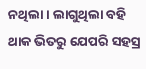ନଥିଲା। ଲାଗୁଥିଲା ବହି ଥାକ ଭିତରୁ ଯେପରି ସହସ୍ର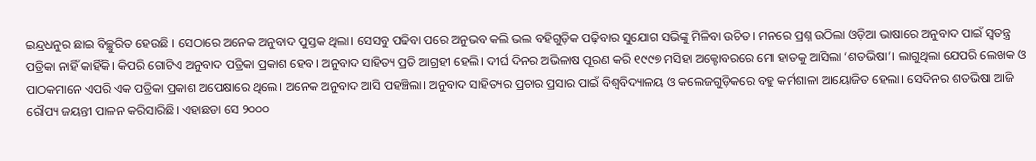ଇନ୍ଦ୍ରଧନୁର ଛାଇ ବିଚ୍ଛୁରିତ ହେଉଛି । ସେଠାରେ ଅନେକ ଅନୁବାଦ ପୁସ୍ତକ ଥିଲା। ସେସବୁ ପଢିବା ପରେ ଅନୁଭବ କଲି ଭଲ ବହିଗୁଡ଼ିକ ପଢ଼ିବାର ସୁଯୋଗ ସଭିଙ୍କୁ ମିଳିବା ଉଚିତ। ମନରେ ପ୍ରଶ୍ନ ଉଠିଲା ଓଡ଼ିଆ ଭାଷାରେ ଅନୁବାଦ ପାଇଁ ସ୍ବତନ୍ତ୍ର ପତ୍ରିକା ନାହିଁ କାହିଁକି। କିପରି ଗୋଟିଏ ଅନୁବାଦ ପତ୍ରିକା ପ୍ରକାଶ ହେବ। ଅନୁବାଦ ସାହିତ୍ୟ ପ୍ରତି ଆଗ୍ରହୀ ହେଲି। ଦୀର୍ଘ ଦିନର ଅଭିଳାଷ ପୂରଣ କରି ୧୯୯୭ ମସିହା ଅକ୍ଟୋବରରେ ମୋ ହାତକୁ ଆସିଲା ‘ଶତଭିଷା’। ଲାଗୁଥିଲା ଯେପରି ଲେଖକ ଓ ପାଠକମାନେ ଏପରି ଏକ ପତ୍ରିକା ପ୍ରକାଶ ଅପେକ୍ଷାରେ ଥିଲେ। ଅନେକ ଅନୁବାଦ ଆସି ପହଞ୍ଚିଲା। ଅନୁବାଦ ସାହିତ୍ୟର ପ୍ରଚାର ପ୍ରସାର ପାଇଁ ବିଶ୍ୱବିଦ୍ୟାଳୟ ଓ କଲେଜଗୁଡ଼ିକରେ ବହୁ କର୍ମଶାଳା ଆୟୋଜିତ ହେଲା। ସେଦିନର ଶତଭିଷା ଆଜି ରୌପ୍ୟ ଜୟନ୍ତୀ ପାଳନ କରିସାରିଛି। ଏହାଛଡା ସେ ୨୦୦୦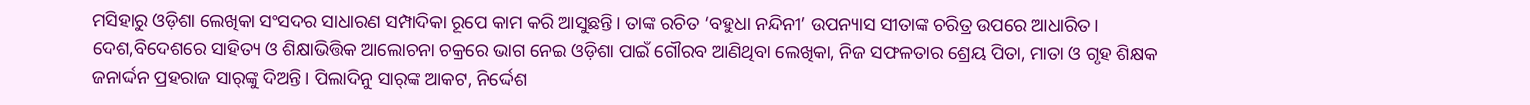ମସିହାରୁ ଓଡ଼ିଶା ଲେଖିକା ସଂସଦର ସାଧାରଣ ସମ୍ପାଦିକା ରୂପେ କାମ କରି ଆସୁଛନ୍ତି। ତାଙ୍କ ରଚିତ ‘ବହୁଧା ନନ୍ଦିନୀ’ ଉପନ୍ୟାସ ସୀତାଙ୍କ ଚରିତ୍ର ଉପରେ ଆଧାରିତ। ଦେଶ,ବିଦେଶରେ ସାହିତ୍ୟ ଓ ଶିକ୍ଷାଭିତ୍ତିକ ଆଲୋଚନା ଚକ୍ରରେ ଭାଗ ନେଇ ଓଡ଼ିଶା ପାଇଁ ଗୌରବ ଆଣିଥିବା ଲେଖିକା, ନିଜ ସଫଳତାର ଶ୍ରେୟ ପିତା, ମାତା ଓ ଗୃହ ଶିକ୍ଷକ ଜନାର୍ଦ୍ଦନ ପ୍ରହରାଜ ସାର୍‌ଙ୍କୁ ଦିଅନ୍ତି। ପିଲାଦିନୁ ସାର୍‌ଙ୍କ ଆକଟ, ନିର୍ଦ୍ଦେଶ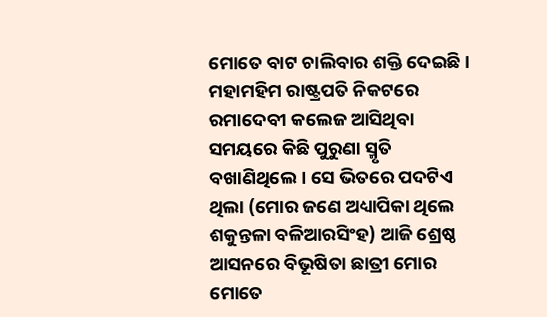ମୋତେ ବାଟ ଚାଲିବାର ଶକ୍ତି ଦେଇଛି। ମହାମହିମ ରାଷ୍ଟ୍ରପତି ନିକଟରେ ରମାଦେବୀ କଲେଜ ଆସିଥିବା ସମୟରେ କିଛି ପୁରୁଣା ସ୍ମୃତି ବଖାଣିଥିଲେ। ସେ ଭିତରେ ପଦଟିଏ ଥିଲା (ମୋର ଜଣେ ଅଧ୍ୟାପିକା ଥିଲେ ଶକୁନ୍ତଳା ବଳିଆରସିଂହ) ଆଜି ଶ୍ରେଷ୍ଠ ଆସନରେ ବିଭୂଷିତା ଛାତ୍ରୀ ମୋର ମୋତେ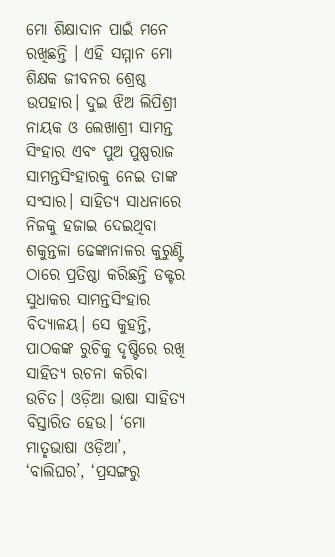ମୋ ଶିକ୍ଷାଦାନ ପାଇଁ ମନେ ରଖିଛନ୍ତି । ଏହି ସମ୍ମାନ ମୋ ଶିକ୍ଷକ ଜୀବନର ଶ୍ରେଷ୍ଠ ଉପହାର। ଦୁଇ ଝିଅ ଲିପିଶ୍ରୀ ନାୟକ ଓ ଲେଖାଶ୍ରୀ ସାମନ୍ତ ସିଂହାର ଏବଂ ପୁଅ ପୁଷ୍ପରାଜ ସାମନ୍ତସିଂହାରକୁ ନେଇ ତାଙ୍କ ସଂସାର। ସାହିତ୍ୟ ସାଧନାରେ ନିଜକୁ ହଜାଇ ଦେଇଥିବା ଶକୁନ୍ତଳା ଢେଙ୍କାନାଳର କୁରୁଣ୍ଟି ଠାରେ ପ୍ରତିଷ୍ଠା କରିଛନ୍ତି ଡକ୍ଟର ସୁଧାକର ସାମନ୍ତସିଂହାର ବିଦ୍ୟାଳୟ। ସେ କୁହନ୍ତି, ପାଠକଙ୍କ ରୁଚିକୁ ଦୃଷ୍ଟିରେ ରଖି ସାହିତ୍ୟ ରଚନା କରିବା ଉଚିତ। ଓଡ଼ିଆ ଭାଷା ସାହିତ୍ୟ ବିସ୍ତାରିତ ହେଉ। ‘ମୋ ମାତୃଭାଷା ଓଡ଼ିଆ’, ‘ବାଲିଘର’, ‘ପ୍ରସଙ୍ଗରୁ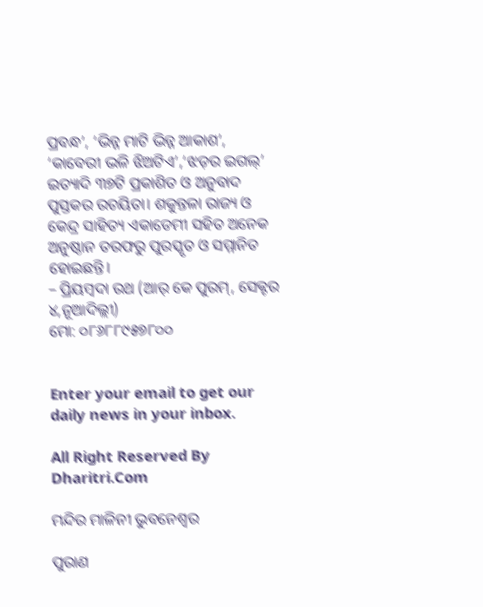ପ୍ରବନ୍ଧ’, ‘ଭିନ୍ନ ମାଟି ଭିନ୍ନ ଆକାଶ’, ‘କାବେରୀ ଭଳି ଝିଅଟିଏ’,‘ଝଡ଼ର ଇଗଲ୍‌’ ଇତ୍ୟାଦି ୩୭ଟି ପ୍ରକାଶିତ ଓ ଅନୁବାଦ ପୁସ୍ତକର ରଚୟିତା। ଶକୁନ୍ତଳା ରାଜ୍ୟ ଓ କେନ୍ଦ୍ର ସାହିତ୍ୟ ଏକାଡେମୀ ସହିତ ଅନେକ ଅନୁଷ୍ଠାନ ତରଫରୁ ପୁରସ୍କୃତ ଓ ସମ୍ମାନିତ ହୋଇଛନ୍ତି।
– ପ୍ରିୟମ୍ବଦା ରଥ (ଆର୍‌ କେ ପୁରମ୍‌, ସେକ୍ଟର ୪,ନୂଆଦିଲ୍ଲୀ)
ମୋ: ୦୮୬୮୮୯୫୭୮୦୦


Enter your email to get our daily news in your inbox.

All Right Reserved By Dharitri.Com

ମନ୍ଦିର ମାଳିନୀ ଭୁବନେଶ୍ୱର

ପୁରାଣ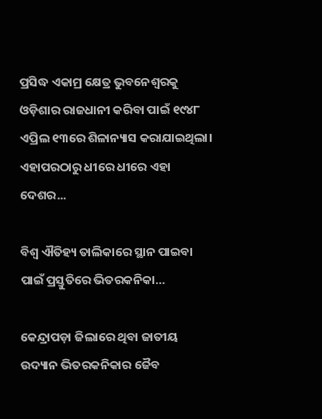ପ୍ରସିଦ୍ଧ ଏକାମ୍ର କ୍ଷେତ୍ର ଭୁବନେଶ୍ୱରକୁ ଓଡ଼ିଶାର ରାଜଧାନୀ କରିବା ପାଇଁ ୧୯୪୮ ଏପ୍ରିଲ ୧୩ରେ ଶିଳାନ୍ୟାସ କରାଯାଇଥିଲା। ଏହାପରଠାରୁ ଧୀରେ ଧୀରେ ଏହା ଦେଶର...

ବିଶ୍ୱ ଐତିହ୍ୟ ତାଲିକାରେ ସ୍ଥାନ ପାଇବା ପାଇଁ ପ୍ରସ୍ତୁତିରେ ଭିତରକନିକା…

କେନ୍ଦ୍ରାପଡ଼ା ଜିଲାରେ ଥିବା ଜାତୀୟ ଉଦ୍ୟାନ ଭିତରକନିକାର ଜୈବ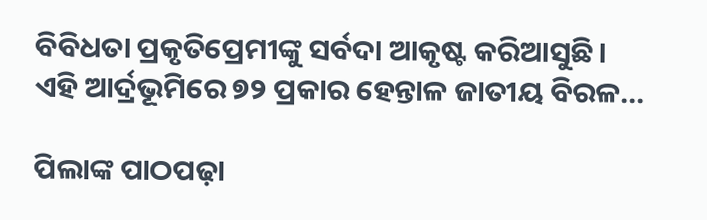ବିବିଧତା ପ୍ରକୃତିପ୍ରେମୀଙ୍କୁ ସର୍ବଦା ଆକୃଷ୍ଟ କରିଆସୁଛି। ଏହି ଆର୍ଦ୍ରଭୂମିରେ ୭୨ ପ୍ରକାର ହେନ୍ତାଳ ଜାତୀୟ ବିରଳ...

ପିଲାଙ୍କ ପାଠପଢ଼ା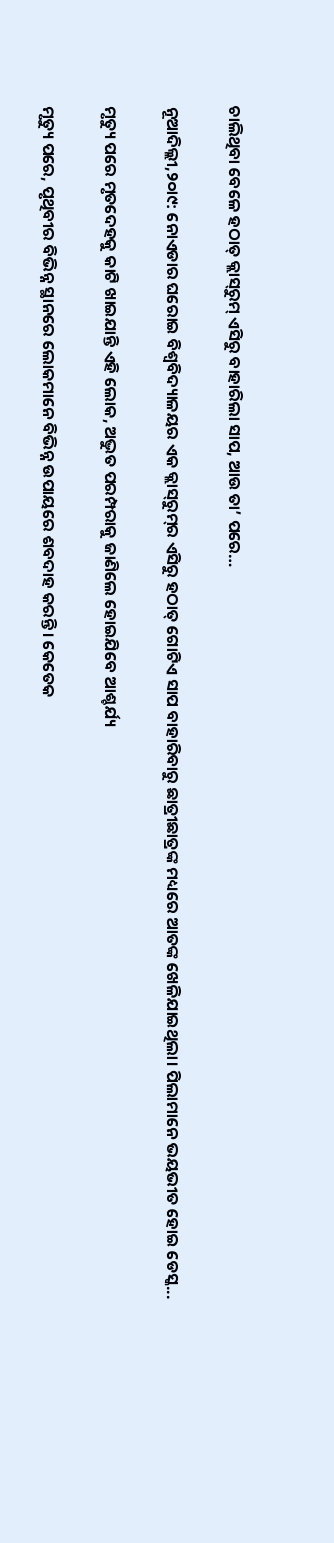ଚାଲିଥିବା ବେଳେ ହଠାତ୍‌ କ୍ଲାସ୍‌ରୁମ୍‌ ଏସିରୁ ବାହାରିଲା ସାପ, ଆଉ ତା’ ପରେ…

ନୂଆଦିଲ୍ଲୀ,୨୦ା୯: ନୋଏଡାର ଘରୋଇ ବିଶ୍ୱବିଦ୍ୟାଳୟର ଏକ କ୍ଲାସ୍‌ରୁମ୍‌ର ଏସିରୁ ହଠାତ୍‌ ଗୋଟିଏ ସାପ ବାହାରିବାରୁ ଛାତ୍ରୀଛାତ୍ରଙ୍କ ମଧ୍ୟରେ ଆତଙ୍କ ଖେଳିଯାଇଥିଲା। ପିଲାମାନେ ଭୟଭୀତ ହୋଇ ଡେସ୍କ...

ମୃତ୍ୟୁ ପରେ ମୃତଦେହକୁ କାଟି ଖାଇଯାନ୍ତି ଏହି ଲୋକ, ଅଦ୍ଭୁତ ପରମ୍ପରାକୁ ଜାଣିଲେ ହୋଇଯିବେ ଆଶ୍ଚର୍ଯ୍ୟ

ମୃତ୍ୟୁ ପରେ, ପୃଥିବୀର ବିଭିନ୍ନ ସ୍ଥାନରେ ଲୋକମାନେ ବିଭିନ୍ନ ଉପାୟରେ ଶବଦାହ କରନ୍ତି। କେତେକ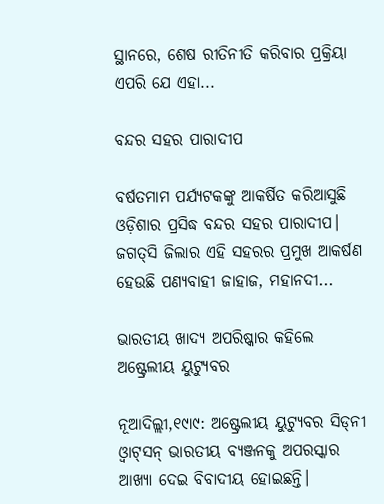ସ୍ଥାନରେ, ଶେଷ ରୀତିନୀତି କରିବାର ପ୍ରକ୍ରିୟା ଏପରି ଯେ ଏହା...

ବନ୍ଦର ସହର ପାରାଦୀପ

ବର୍ଷତମାମ ପର୍ଯ୍ୟଟକଙ୍କୁ ଆକର୍ଷିତ କରିଆସୁଛି ଓଡ଼ିଶାର ପ୍ରସିଦ୍ଧ ବନ୍ଦର ସହର ପାରାଦୀପ। ଜଗତ୍‌ସି ଜିଲାର ଏହି ସହରର ପ୍ରମୁଖ ଆକର୍ଷଣ ହେଉଛି ପଣ୍ୟବାହୀ ଜାହାଜ, ମହାନଦୀ...

ଭାରତୀୟ ଖାଦ୍ୟ ଅପରିଷ୍କାର କହିଲେ ଅଷ୍ଟ୍ରେଲୀୟ ୟୁଟ୍ୟୁବର

ନୂଆଦିଲ୍ଲୀ,୧୯ା୯: ଅଷ୍ଟ୍ରେଲୀୟ ୟୁଟ୍ୟୁବର ସିଡ୍‌ନୀ ଓ୍ବାଟ୍‌ସନ୍‌ ଭାରତୀୟ ବ୍ୟଞ୍ଜନକୁ ଅପରସ୍କାର ଆଖ୍ୟା ଦେଇ ବିବାଦୀୟ ହୋଇଛନ୍ତି।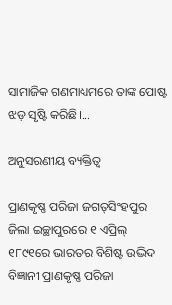ସାମାଜିକ ଗଣମାଧ୍ୟମରେ ତାଙ୍କ ପୋଷ୍ଟ ଝଡ଼ ସୃଷ୍ଟି କରିଛି।...

ଅନୁସରଣୀୟ ବ୍ୟକ୍ତିତ୍ୱ

ପ୍ରାଣକୃଷ୍ଣ ପରିଜା ଜଗତ୍‌ସିଂହପୁର ଜିଲା ଇଚ୍ଛାପୁରରେ ୧ ଏପ୍ରିଲ୍‌ ୧୮୯୧ରେ ଭାରତର ବିଶିଷ୍ଟ ଉଦ୍ଭିଦ ବିଜ୍ଞାନୀ ପ୍ରାଣକୃଷ୍ଣ ପରିଜା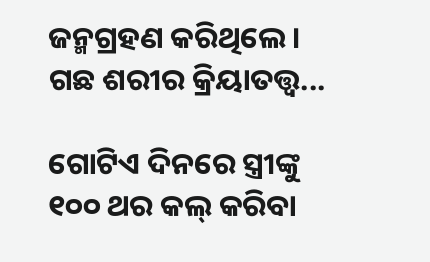ଜନ୍ମଗ୍ରହଣ କରିଥିଲେ। ଗଛ ଶରୀର କ୍ରିୟାତତ୍ତ୍ୱ...

ଗୋଟିଏ ଦିନରେ ସ୍ତ୍ରୀଙ୍କୁ ୧୦୦ ଥର କଲ୍‌ କରିବା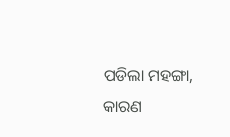ପଡିଲା ମହଙ୍ଗା, କାରଣ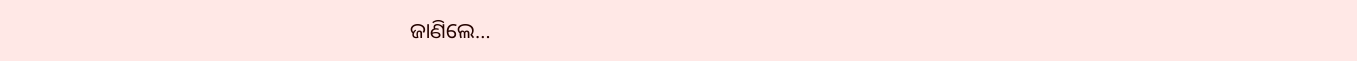ଜାଣିଲେ…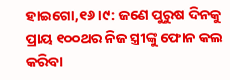ହାଇଗୋ,୧୬।୯: ଜଣେ ପୁରୁଷ ଦିନକୁ ପ୍ରାୟ ୧୦୦ଥର ନିଜ ସ୍ତ୍ରୀଙ୍କୁ ଫୋନ କଲ କରିବା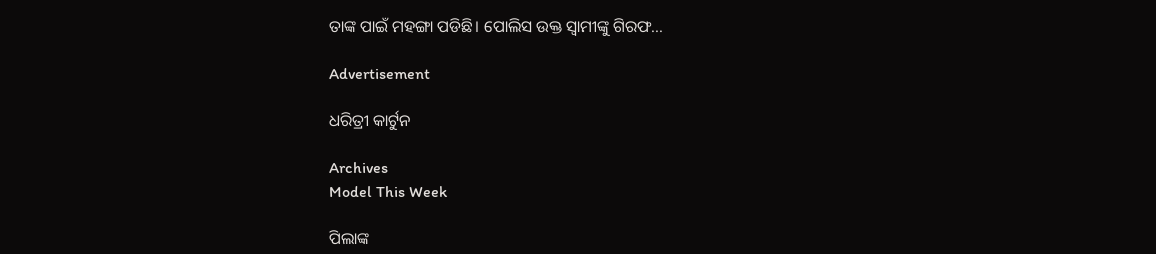ତାଙ୍କ ପାଇଁ ମହଙ୍ଗା ପଡିଛି। ପୋଲିସ ଉକ୍ତ ସ୍ବାମୀଙ୍କୁ ଗିରଫ...

Advertisement

ଧରିତ୍ରୀ କାର୍ଟୁନ

Archives
Model This Week

ପିଲାଙ୍କ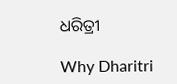ଧରିତ୍ରୀ

Why Dharitri